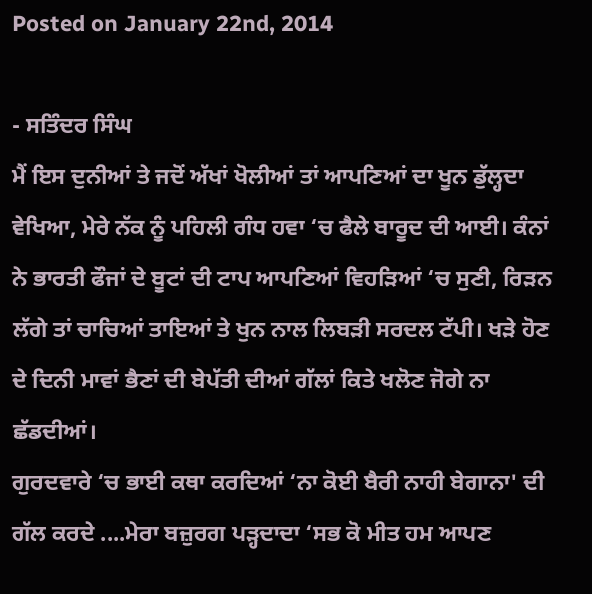Posted on January 22nd, 2014

- ਸਤਿੰਦਰ ਸਿੰਘ
ਮੈਂ ਇਸ ਦੁਨੀਆਂ ਤੇ ਜਦੋਂ ਅੱਖਾਂ ਖੋਲੀਆਂ ਤਾਂ ਆਪਣਿਆਂ ਦਾ ਖੂਨ ਡੁੱਲ੍ਹਦਾ ਵੇਖਿਆ, ਮੇਰੇ ਨੱਕ ਨੂੰ ਪਹਿਲੀ ਗੰਧ ਹਵਾ ‘ਚ ਫੈਲੇ ਬਾਰੂਦ ਦੀ ਆਈ। ਕੰਨਾਂ ਨੇ ਭਾਰਤੀ ਫੌਜਾਂ ਦੇ ਬੂਟਾਂ ਦੀ ਟਾਪ ਆਪਣਿਆਂ ਵਿਹੜਿਆਂ ‘ਚ ਸੁਣੀ, ਰਿੜਨ ਲੱਗੇ ਤਾਂ ਚਾਚਿਆਂ ਤਾਇਆਂ ਤੇ ਖੁਨ ਨਾਲ ਲਿਬੜੀ ਸਰਦਲ ਟੱਪੀ। ਖੜੇ ਹੋਣ ਦੇ ਦਿਨੀ ਮਾਵਾਂ ਭੈਣਾਂ ਦੀ ਬੇਪੱਤੀ ਦੀਆਂ ਗੱਲਾਂ ਕਿਤੇ ਖਲੋਣ ਜੋਗੇ ਨਾ ਛੱਡਦੀਆਂ।
ਗੁਰਦਵਾਰੇ ‘ਚ ਭਾਈ ਕਥਾ ਕਰਦਿਆਂ ‘ਨਾ ਕੋਈ ਬੈਰੀ ਨਾਹੀ ਬੇਗਾਨਾ' ਦੀ ਗੱਲ ਕਰਦੇ ....ਮੇਰਾ ਬਜ਼ੁਰਗ ਪੜ੍ਹਦਾਦਾ ‘ਸਭ ਕੋ ਮੀਤ ਹਮ ਆਪਣ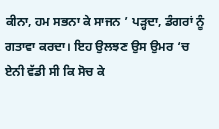ਕੀਨਾ, ਹਮ ਸਭਨਾ ਕੇ ਸਾਜਨ ’ ਪੜ੍ਹਦਾ, ਡੰਗਰਾਂ ਨੂੰ ਗਤਾਵਾ ਕਰਦਾ। ਇਹ ਉਲਝਣ ਉਸ ਉਮਰ ‘ਚ ਏਨੀ ਵੱਡੀ ਸੀ ਕਿ ਸੋਚ ਕੇ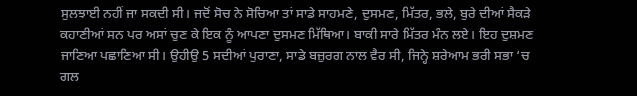ਸੁਲਝਾਈ ਨਹੀਂ ਜਾ ਸਕਦੀ ਸੀ। ਜਦੋਂ ਸੋਚ ਨੇ ਸੋਚਿਆ ਤਾਂ ਸਾਡੇ ਸਾਹਮਣੇ, ਦੁਸਮਣ, ਮਿੱਤਰ, ਭਲੇ, ਬੁਰੇ ਦੀਆਂ ਸੈਕੜੇ ਕਹਾਣੀਆਂ ਸਨ ਪਰ ਅਸਾਂ ਚੁਣ ਕੇ ਇਕ ਨੂੰ ਆਪਣਾ ਦੁਸਮਣ ਮਿੱਥਿਆ। ਬਾਕੀ ਸਾਰੇ ਮਿੱਤਰ ਮੰਨ ਲਏ। ਇਹ ਦੁਸ਼ਮਣ ਜਾਣਿਆ ਪਛਾਣਿਆ ਸੀ। ਉਹੀਉ 5 ਸਦੀਆਂ ਪੁਰਾਣਾ, ਸਾਡੇ ਬਜ਼ੁਰਗ ਨਾਲ ਵੈਰ ਸੀ, ਜਿਨ੍ਹੇ ਸ਼ਰੇਆਮ ਭਰੀ ਸਭਾ ‘ਚ ਗਲ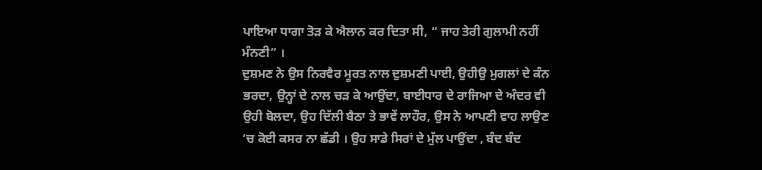ਪਾਇਆ ਧਾਗਾ ਤੋੜ ਕੇ ਐਲਾਨ ਕਰ ਦਿਤਾ ਸੀ, “ ਜਾਹ ਤੇਰੀ ਗੁਲਾਮੀ ਨਹੀਂ ਮੰਨਣੀ” ।
ਦੁਸ਼ਮਣ ਨੇ ਉਸ ਨਿਰਵੈਰ ਮੂਰਤ ਨਾਲ ਦੁਸ਼ਮਣੀ ਪਾਈ, ਉਹੀਉ ਮੁਗਲਾਂ ਦੇ ਕੰਨ ਭਰਦਾ, ਉਨ੍ਹਾਂ ਦੇ ਨਾਲ ਚੜ ਕੇ ਆਉਂਦਾ, ਬਾਈਧਾਰ ਦੇ ਰਾਜਿਆ ਦੇ ਅੰਦਰ ਵੀ ਉਹੀ ਬੋਲਦਾ, ਉਹ ਦਿੱਲੀ ਬੈਠਾ ਤੇ ਭਾਵੇਂ ਲਾਹੌਰ, ਉਸ ਨੇ ਆਪਣੀ ਵਾਹ ਲਾਉਣ ‘ਚ ਕੋਈ ਕਸਰ ਨਾ ਛੱਡੀ । ਉਹ ਸਾਡੇ ਸਿਰਾਂ ਦੇ ਮੁੱਲ ਪਾਉਂਦਾ , ਬੰਦ ਬੰਦ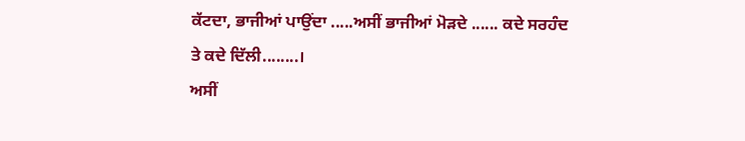ਕੱਟਦਾ, ਭਾਜੀਆਂ ਪਾਉਂਦਾ .....ਅਸੀਂ ਭਾਜੀਆਂ ਮੋੜਦੇ ...... ਕਦੇ ਸਰਹੰਦ ਤੇ ਕਦੇ ਦਿੱਲੀ........।
ਅਸੀਂ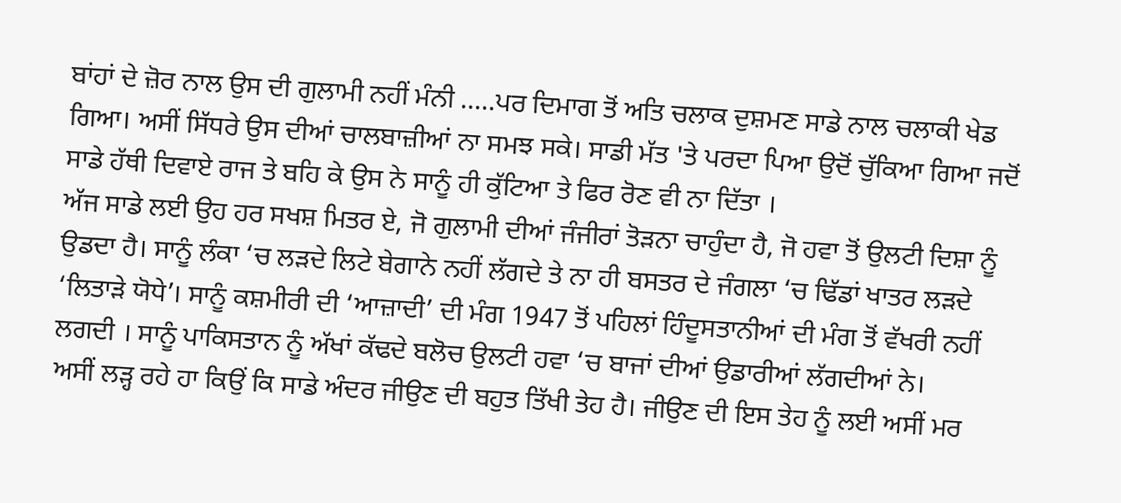ਬਾਂਹਾਂ ਦੇ ਜ਼ੋਰ ਨਾਲ ਉਸ ਦੀ ਗੁਲਾਮੀ ਨਹੀਂ ਮੰਨੀ .....ਪਰ ਦਿਮਾਗ ਤੋਂ ਅਤਿ ਚਲਾਕ ਦੁਸ਼ਮਣ ਸਾਡੇ ਨਾਲ ਚਲਾਕੀ ਖੇਡ ਗਿਆ। ਅਸੀਂ ਸਿੱਧਰੇ ਉਸ ਦੀਆਂ ਚਾਲਬਾਜ਼ੀਆਂ ਨਾ ਸਮਝ ਸਕੇ। ਸਾਡੀ ਮੱਤ 'ਤੇ ਪਰਦਾ ਪਿਆ ਉਦੋਂ ਚੁੱਕਿਆ ਗਿਆ ਜਦੋਂ ਸਾਡੇ ਹੱਥੀ ਦਿਵਾਏ ਰਾਜ ਤੇ ਬਹਿ ਕੇ ਉਸ ਨੇ ਸਾਨੂੰ ਹੀ ਕੁੱਟਿਆ ਤੇ ਫਿਰ ਰੋਣ ਵੀ ਨਾ ਦਿੱਤਾ ।
ਅੱਜ ਸਾਡੇ ਲਈ ਉਹ ਹਰ ਸਖਸ਼ ਮਿਤਰ ਏ, ਜੋ ਗੁਲਾਮੀ ਦੀਆਂ ਜੰਜੀਰਾਂ ਤੋੜਨਾ ਚਾਹੁੰਦਾ ਹੈ, ਜੋ ਹਵਾ ਤੋਂ ਉਲਟੀ ਦਿਸ਼ਾ ਨੂੰ ਉਡਦਾ ਹੈ। ਸਾਨੂੰ ਲੰਕਾ ‘ਚ ਲੜਦੇ ਲਿਟੇ ਬੇਗਾਨੇ ਨਹੀਂ ਲੱਗਦੇ ਤੇ ਨਾ ਹੀ ਬਸਤਰ ਦੇ ਜੰਗਲਾ ‘ਚ ਢਿੱਡਾਂ ਖਾਤਰ ਲੜਦੇ ‘ਲਿਤਾੜੇ ਯੋਧੇ’। ਸਾਨੂੰ ਕਸ਼ਮੀਰੀ ਦੀ ‘ਆਜ਼ਾਦੀ’ ਦੀ ਮੰਗ 1947 ਤੋਂ ਪਹਿਲਾਂ ਹਿੰਦੂਸਤਾਨੀਆਂ ਦੀ ਮੰਗ ਤੋਂ ਵੱਖਰੀ ਨਹੀਂ ਲਗਦੀ । ਸਾਨੂੰ ਪਾਕਿਸਤਾਨ ਨੂੰ ਅੱਖਾਂ ਕੱਢਦੇ ਬਲੋਚ ਉਲਟੀ ਹਵਾ ‘ਚ ਬਾਜਾਂ ਦੀਆਂ ਉਡਾਰੀਆਂ ਲੱਗਦੀਆਂ ਨੇ।
ਅਸੀਂ ਲੜ੍ਹ ਰਹੇ ਹਾ ਕਿਉਂ ਕਿ ਸਾਡੇ ਅੰਦਰ ਜੀਉਣ ਦੀ ਬਹੁਤ ਤਿੱਖੀ ਤੇਹ ਹੈ। ਜੀਉਣ ਦੀ ਇਸ ਤੇਹ ਨੂੰ ਲਈ ਅਸੀਂ ਮਰ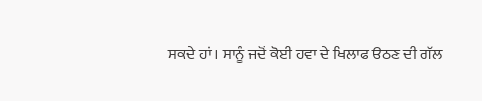ਸਕਦੇ ਹਾਂ। ਸਾਨੂੰ ਜਦੋਂ ਕੋਈ ਹਵਾ ਦੇ ਖਿਲਾਫ ੳਠਣ ਦੀ ਗੱਲ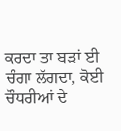ਕਰਦਾ ਤਾ ਬੜਾਂ ਈ ਚੰਗਾ ਲੱਗਦਾ, ਕੋਈ ਚੌਧਰੀਆਂ ਦੇ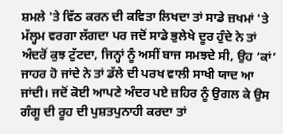ਸ਼ਮਲੇ 'ਤੇ ਵਿੱਠ ਕਰਨ ਦੀ ਕਵਿਤਾ ਲਿਖਦਾ ਤਾਂ ਸਾਡੇ ਜ਼ਖਮਾਂ 'ਤੇ ਮੱਲ੍ਹਮ ਵਰਗਾ ਲੱਗਦਾ ਪਰ ਜਦੋਂ ਸਾਡੇ ਭੁਲੇਖੇ ਦੂਰ ਹੁੰਦੇ ਨੇ ਤਾਂ ਅੰਦਰੋਂ ਕੁਝ ਟੁੱਟਦਾ, ਜਿਨ੍ਹਾਂ ਨੂੰ ਅਸੀਂ ਬਾਜ ਸਮਝਦੇ ਸੀ, ਉਹ ‘ਕਾਂ’ ਜਾਹਰ ਹੋ ਜਾਂਦੇ ਨੇ ਤਾਂ ਡੱਲੇ ਦੀ ਪਰਖ ਵਾਲੀ ਸਾਖੀ ਯਾਦ ਆ ਜਾਂਦੀ। ਜਦੋਂ ਕੋਈ ਆਪਣੇ ਅੰਦਰ ਪਏ ਜ਼ਹਿਰ ਨੂੰ ਉਗਲ ਕੇ ਉਸ ਗੰਗੂ ਦੀ ਰੂਹ ਦੀ ਪੁਸ਼ਤਪੁਨਾਹੀ ਕਰਦਾ ਤਾਂ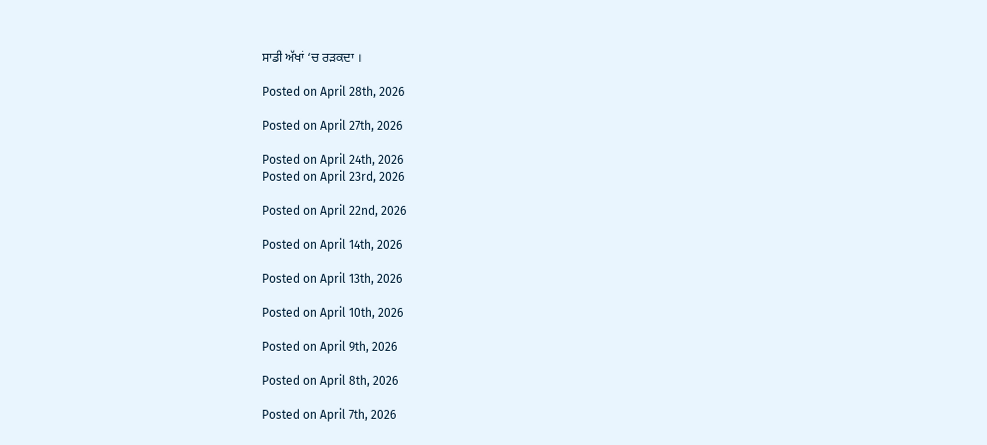ਸਾਡੀ ਅੱਖਾਂ ‘ਚ ਰੜਕਦਾ ।

Posted on April 28th, 2026

Posted on April 27th, 2026

Posted on April 24th, 2026
Posted on April 23rd, 2026

Posted on April 22nd, 2026

Posted on April 14th, 2026

Posted on April 13th, 2026

Posted on April 10th, 2026

Posted on April 9th, 2026

Posted on April 8th, 2026

Posted on April 7th, 2026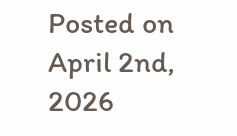Posted on April 2nd, 2026